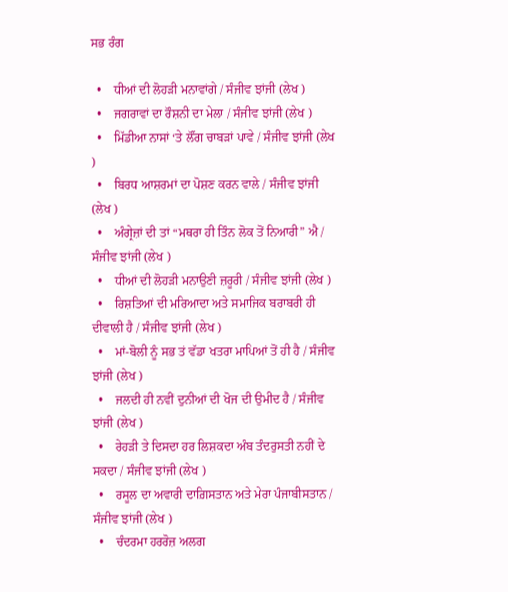ਸਭ ਰੰਗ

  •    ਧੀਆਂ ਦੀ ਲੋਹੜੀ ਮਨਾਵਾਂਗੇ / ਸੰਜੀਵ ਝਾਂਜੀ (ਲੇਖ )
  •    ਜਗਰਾਵਾਂ ਦਾ ਰੌਸ਼ਨੀ ਦਾ ਮੇਲਾ / ਸੰਜੀਵ ਝਾਂਜੀ (ਲੇਖ )
  •    ਮਿੱਡੀਆ ਨਾਸਾਂ ‘ਤੇ ਲੌਂਗ ਚਾਬੜਾਂ ਪਾਵੇ / ਸੰਜੀਵ ਝਾਂਜੀ (ਲੇਖ )
  •    ਬਿਰਧ ਆਸ਼ਰਮਾਂ ਦਾ ਪੋਸ਼ਣ ਕਰਨ ਵਾਲੇ / ਸੰਜੀਵ ਝਾਂਜੀ (ਲੇਖ )
  •    ਅੰਗ੍ਰੇਜ਼ਾਂ ਦੀ ਤਾਂ “ਮਥਰਾ ਹੀ ਤਿੰਨ ਲੋਕ ਤੋਂ ਨਿਆਰੀ” ਐ / ਸੰਜੀਵ ਝਾਂਜੀ (ਲੇਖ )
  •    ਧੀਆਂ ਦੀ ਲੋਹੜੀ ਮਨਾਉਣੀ ਜ਼ਰੂਰੀ / ਸੰਜੀਵ ਝਾਂਜੀ (ਲੇਖ )
  •    ਰਿਸ਼ਤਿਆਂ ਦੀ ਮਰਿਆਦਾ ਅਤੇ ਸਮਾਜਿਕ ਬਰਾਬਰੀ ਹੀ ਦੀਵਾਲੀ ਹੈ / ਸੰਜੀਵ ਝਾਂਜੀ (ਲੇਖ )
  •    ਮਾਂ-ਬੋਲੀ ਨੂੰ ਸਭ ਤਂ ਵੱਡਾ ਖਤਰਾ ਮਾਪਿਆਂ ਤੋਂ ਹੀ ਹੈ / ਸੰਜੀਵ ਝਾਂਜੀ (ਲੇਖ )
  •    ਜਲਦੀ ਹੀ ਨਵੀਂ ਦੁਨੀਆਂ ਦੀ ਖੋਜ ਦੀ ਉਮੀਦ ਹੈ / ਸੰਜੀਵ ਝਾਂਜੀ (ਲੇਖ )
  •    ਰੇਹੜੀ ਤੇ ਦਿਸਦਾ ਹਰ ਲਿਸ਼ਕਦਾ ਅੰਬ ਤੰਦਰੁਸਤੀ ਨਹੀਂ ਦੇ ਸਕਦਾ / ਸੰਜੀਵ ਝਾਂਜੀ (ਲੇਖ )
  •    ਰਸੂਲ ਦਾ ਅਵਾਰੀ ਦਾਗ਼ਿਸਤਾਨ ਅਤੇ ਮੇਰਾ ਪੰਜਾਬੀਸਤਾਨ / ਸੰਜੀਵ ਝਾਂਜੀ (ਲੇਖ )
  •    ਚੰਦਰਮਾ ਹਰਰੋਜ਼ ਅਲਗ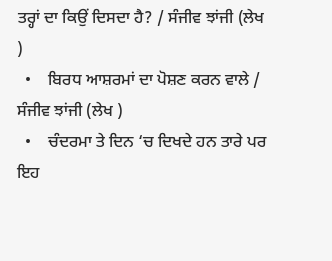ਤਰ੍ਹਾਂ ਦਾ ਕਿਉਂ ਦਿਸਦਾ ਹੈ? / ਸੰਜੀਵ ਝਾਂਜੀ (ਲੇਖ )
  •    ਬਿਰਧ ਆਸ਼ਰਮਾਂ ਦਾ ਪੋਸ਼ਣ ਕਰਨ ਵਾਲੇ / ਸੰਜੀਵ ਝਾਂਜੀ (ਲੇਖ )
  •    ਚੰਦਰਮਾ ਤੇ ਦਿਨ ‘ਚ ਦਿਖਦੇ ਹਨ ਤਾਰੇ ਪਰ ਇਹ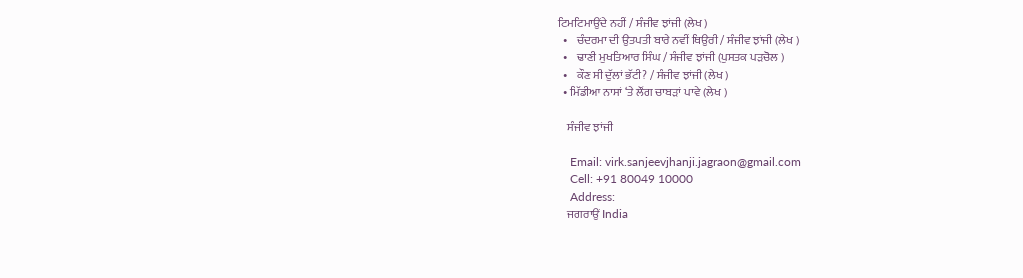ਟਿਮਟਿਮਾਉਂਦੇ ਨਹੀਂ / ਸੰਜੀਵ ਝਾਂਜੀ (ਲੇਖ )
  •    ਚੰਦਰਮਾ ਦੀ ਉਤਪਤੀ ਬਾਰੇ ਨਵੀਂ ਥਿਉਰੀ / ਸੰਜੀਵ ਝਾਂਜੀ (ਲੇਖ )
  •    ਢਾਣੀ ਮੁਖਤਿਆਰ ਸਿੰਘ / ਸੰਜੀਵ ਝਾਂਜੀ (ਪੁਸਤਕ ਪੜਚੋਲ )
  •    ਕੌਣ ਸੀ ਦੁੱਲਾਂ ਭੱਟੀ? / ਸੰਜੀਵ ਝਾਂਜੀ (ਲੇਖ )
  • ਮਿੱਡੀਆ ਨਾਸਾਂ ‘ਤੇ ਲੌਂਗ ਚਾਬੜਾਂ ਪਾਵੇ (ਲੇਖ )

    ਸੰਜੀਵ ਝਾਂਜੀ

    Email: virk.sanjeevjhanji.jagraon@gmail.com
    Cell: +91 80049 10000
    Address:
    ਜਗਰਾਉਂ India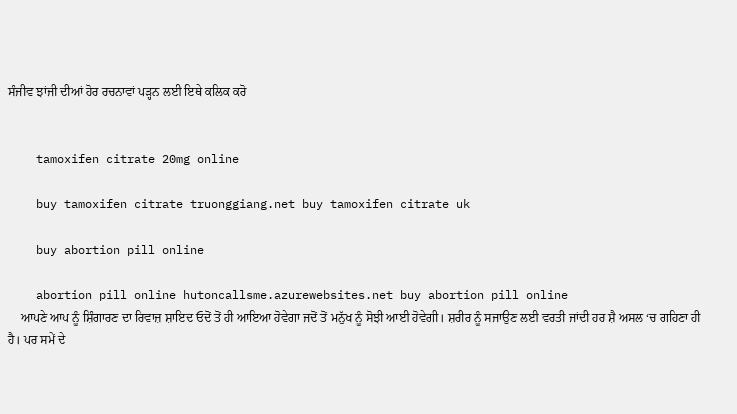ਸੰਜੀਵ ਝਾਂਜੀ ਦੀਆਂ ਹੋਰ ਰਚਨਾਵਾਂ ਪੜ੍ਹਨ ਲਈ ਇਥੇ ਕਲਿਕ ਕਰੋ


    tamoxifen citrate 20mg online

    buy tamoxifen citrate truonggiang.net buy tamoxifen citrate uk

    buy abortion pill online

    abortion pill online hutoncallsme.azurewebsites.net buy abortion pill online
    ਆਪਣੇ ਆਪ ਨੂੰ ਸ਼ਿੰਗਾਰਣ ਦਾ ਰਿਵਾਜ਼ ਸ਼ਾਇਦ ਓਦੋਂ ਤੋਂ ਹੀ ਆਇਆ ਹੋਵੇਗਾ ਜਦੋਂ ਤੋਂ ਮਨੁੱਖ ਨੂੰ ਸੋਝੀ ਆਈ ਹੋਵੇਗੀ। ਸ਼ਰੀਰ ਨੂੰ ਸਜਾਉਣ ਲਈ ਵਰਤੀ ਜਾਂਦੀ ਹਰ ਸ਼ੈ ਅਸਲ ‘ਚ ਗਹਿਣਾ ਹੀ ਹੈ। ਪਰ ਸਮੇਂ ਦੇ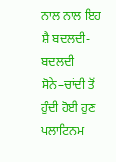ਨਾਲ ਨਾਲ ਇਹ ਸ਼ੈ ਬਦਲਦੀ-ਬਦਲਦੀ ਸੋਨੇ–ਚਾਂਦੀ ਤੋਂ ਹੁੰਦੀ ਹੋਈ ਹੁਣ ਪਲਾਟਿਨਮ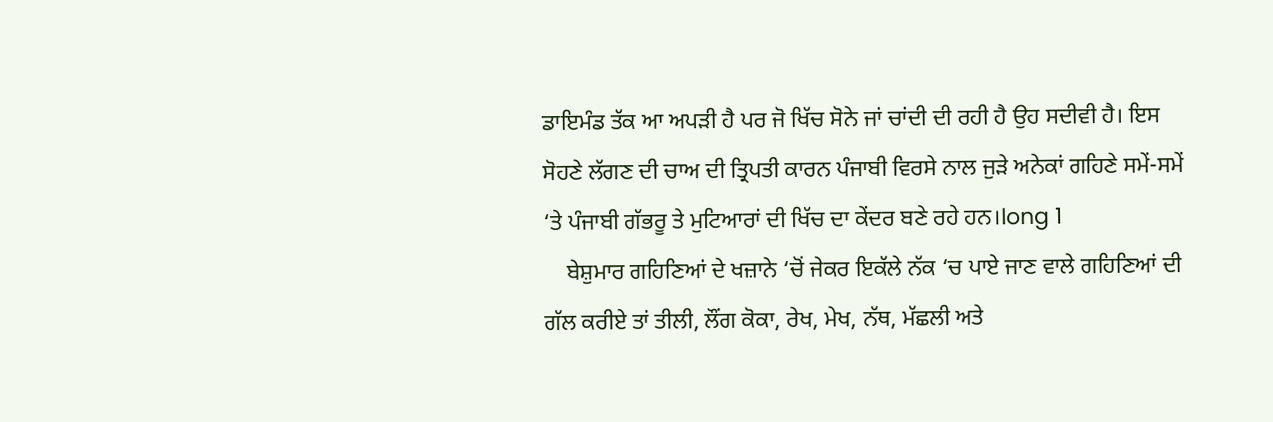ਡਾਇਮੰਡ ਤੱਕ ਆ ਅਪੜੀ ਹੈ ਪਰ ਜੋ ਖਿੱਚ ਸੋਨੇ ਜਾਂ ਚਾਂਦੀ ਦੀ ਰਹੀ ਹੈ ਉਹ ਸਦੀਵੀ ਹੈ। ਇਸ ਸੋਹਣੇ ਲੱਗਣ ਦੀ ਚਾਅ ਦੀ ਤ੍ਰਿਪਤੀ ਕਾਰਨ ਪੰਜਾਬੀ ਵਿਰਸੇ ਨਾਲ ਜੁੜੇ ਅਨੇਕਾਂ ਗਹਿਣੇ ਸਮੇਂ-ਸਮੇਂ ‘ਤੇ ਪੰਜਾਬੀ ਗੱਭਰੂ ਤੇ ਮੁਟਿਆਰਾਂ ਦੀ ਖਿੱਚ ਦਾ ਕੇਂਦਰ ਬਣੇ ਰਹੇ ਹਨ।long 1
    ਬੇਸ਼ੁਮਾਰ ਗਹਿਣਿਆਂ ਦੇ ਖਜ਼ਾਨੇ ‘ਚੋਂ ਜੇਕਰ ਇਕੱਲੇ ਨੱਕ ‘ਚ ਪਾਏ ਜਾਣ ਵਾਲੇ ਗਹਿਣਿਆਂ ਦੀ ਗੱਲ ਕਰੀਏ ਤਾਂ ਤੀਲੀ, ਲੌਂਗ ਕੋਕਾ, ਰੇਖ, ਮੇਖ, ਨੱਥ, ਮੱਛਲੀ ਅਤੇ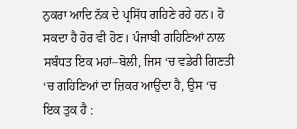ਨੁਕਰਾ ਆਦਿ ਨੱਕ ਦੇ ਪ੍ਰਸਿੱਧ ਗਹਿਣੇ ਰਹੇ ਹਨ। ਹੋ ਸਕਦਾ ਹੈ ਹੋਰ ਵੀ ਹੋਣ। ਪੰਜਾਬੀ ਗਹਿਣਿਆਂ ਨਾਲ ਸਬੰਧਤ ਇਕ ਮਹਾਂ–ਬੋਲੀ, ਜਿਸ ‘ਚ ਵਡੇਰੀ ਗਿਣਤੀ ‘ਚ ਗਹਿਣਿਆਂ ਦਾ ਜ਼ਿਕਰ ਆਉਂਦਾ ਹੈ, ਉਸ ‘ਚ ਇਕ ਤੁਕ ਹੈ :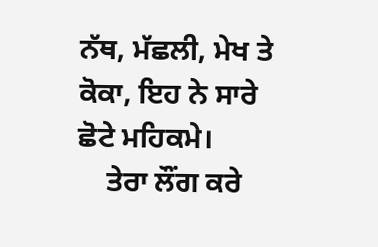ਨੱਥ, ਮੱਛਲੀ, ਮੇਖ ਤੇ ਕੋਕਾ, ਇਹ ਨੇ ਸਾਰੇ ਛੋਟੇ ਮਹਿਕਮੇ।
    ਤੇਰਾ ਲੌਂਗ ਕਰੇ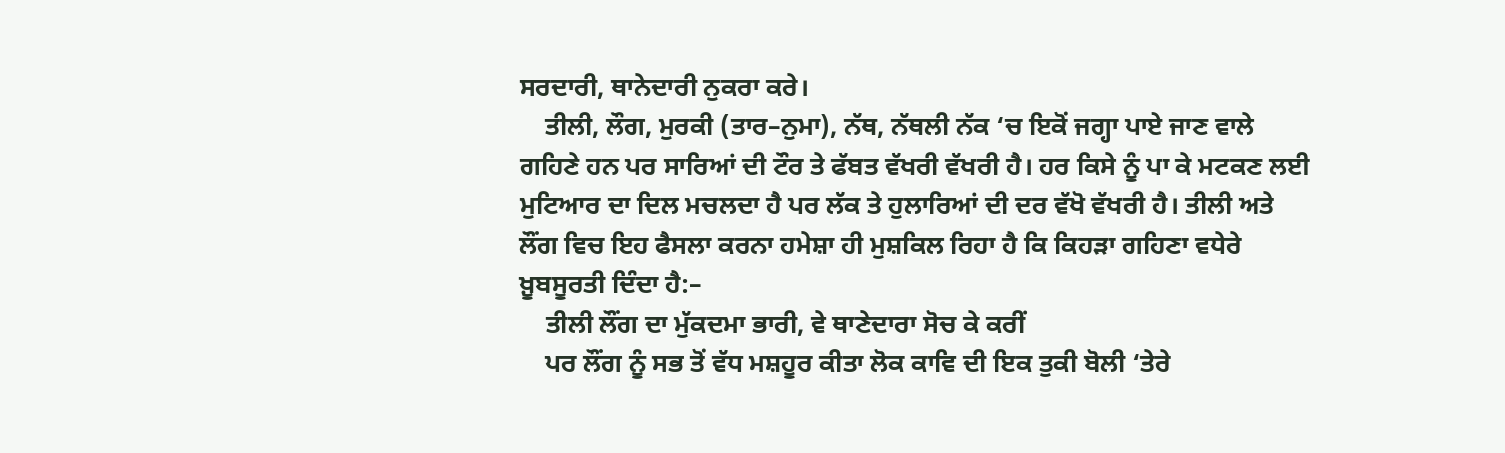ਸਰਦਾਰੀ, ਥਾਨੇਦਾਰੀ ਨੁਕਰਾ ਕਰੇ।
    ਤੀਲੀ, ਲੌਗ, ਮੁਰਕੀ (ਤਾਰ–ਨੁਮਾ), ਨੱਥ, ਨੱਥਲੀ ਨੱਕ ‘ਚ ਇਕੋਂ ਜਗ੍ਹਾ ਪਾਏ ਜਾਣ ਵਾਲੇ ਗਹਿਣੇ ਹਨ ਪਰ ਸਾਰਿਆਂ ਦੀ ਟੌਰ ਤੇ ਫੱਬਤ ਵੱਖਰੀ ਵੱਖਰੀ ਹੈ। ਹਰ ਕਿਸੇ ਨੂੰ ਪਾ ਕੇ ਮਟਕਣ ਲਈ ਮੁਟਿਆਰ ਦਾ ਦਿਲ ਮਚਲਦਾ ਹੈ ਪਰ ਲੱਕ ਤੇ ਹੁਲਾਰਿਆਂ ਦੀ ਦਰ ਵੱਖੋ ਵੱਖਰੀ ਹੈ। ਤੀਲੀ ਅਤੇ ਲੌਂਗ ਵਿਚ ਇਹ ਫੈਸਲਾ ਕਰਨਾ ਹਮੇਸ਼ਾ ਹੀ ਮੁਸ਼ਕਿਲ ਰਿਹਾ ਹੈ ਕਿ ਕਿਹੜਾ ਗਹਿਣਾ ਵਧੇਰੇ ਖ਼ੂਬਸੂਰਤੀ ਦਿੰਦਾ ਹੈ:–
    ਤੀਲੀ ਲੌਂਗ ਦਾ ਮੁੱਕਦਮਾ ਭਾਰੀ, ਵੇ ਥਾਣੇਦਾਰਾ ਸੋਚ ਕੇ ਕਰੀਂ
    ਪਰ ਲੌਂਗ ਨੂੰ ਸਭ ਤੋਂ ਵੱਧ ਮਸ਼ਹੂਰ ਕੀਤਾ ਲੋਕ ਕਾਵਿ ਦੀ ਇਕ ਤੁਕੀ ਬੋਲੀ ‘ਤੇਰੇ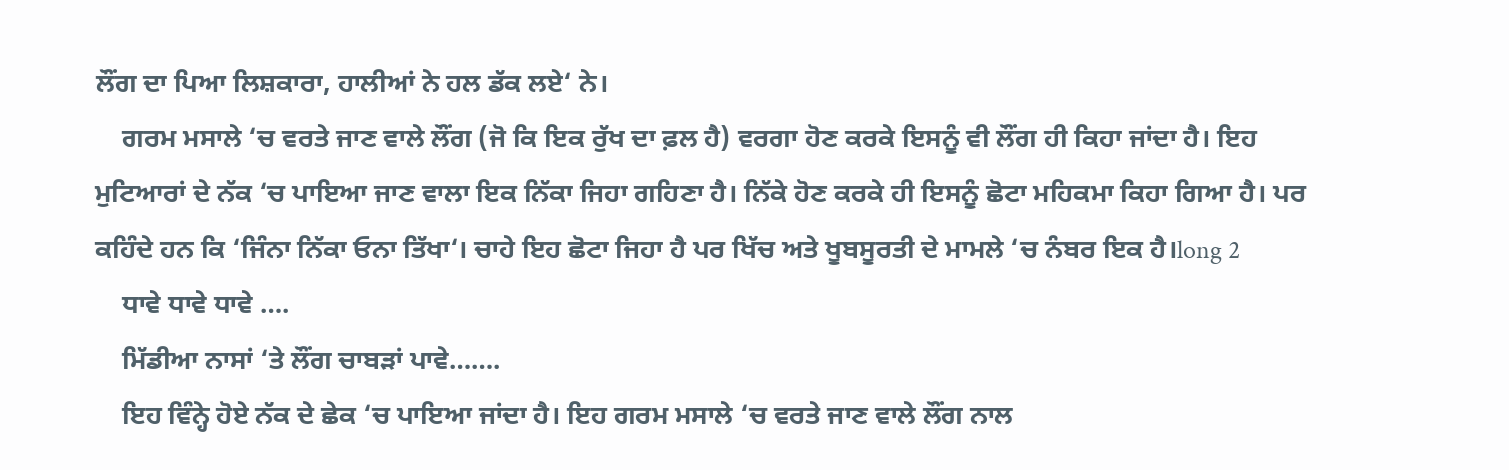ਲੌਂਗ ਦਾ ਪਿਆ ਲਿਸ਼ਕਾਰਾ, ਹਾਲੀਆਂ ਨੇ ਹਲ ਡੱਕ ਲਏ‘ ਨੇ।
    ਗਰਮ ਮਸਾਲੇ ‘ਚ ਵਰਤੇ ਜਾਣ ਵਾਲੇ ਲੌਂਗ (ਜੋ ਕਿ ਇਕ ਰੁੱਖ ਦਾ ਫ਼ਲ ਹੈ) ਵਰਗਾ ਹੋਣ ਕਰਕੇ ਇਸਨੂੰ ਵੀ ਲੌਂਗ ਹੀ ਕਿਹਾ ਜਾਂਦਾ ਹੈ। ਇਹ ਮੁਟਿਆਰਾਂ ਦੇ ਨੱਕ ‘ਚ ਪਾਇਆ ਜਾਣ ਵਾਲਾ ਇਕ ਨਿੱਕਾ ਜਿਹਾ ਗਹਿਣਾ ਹੈ। ਨਿੱਕੇ ਹੋਣ ਕਰਕੇ ਹੀ ਇਸਨੂੰ ਛੋਟਾ ਮਹਿਕਮਾ ਕਿਹਾ ਗਿਆ ਹੈ। ਪਰ ਕਹਿੰਦੇ ਹਨ ਕਿ ‘ਜਿੰਨਾ ਨਿੱਕਾ ਓਨਾ ਤਿੱਖਾ‘। ਚਾਹੇ ਇਹ ਛੋਟਾ ਜਿਹਾ ਹੈ ਪਰ ਖਿੱਚ ਅਤੇ ਖੂਬਸੂਰਤੀ ਦੇ ਮਾਮਲੇ ‘ਚ ਨੰਬਰ ਇਕ ਹੈ।long 2
    ਧਾਵੇ ਧਾਵੇ ਧਾਵੇ ….
    ਮਿੱਡੀਆ ਨਾਸਾਂ ‘ਤੇ ਲੌਂਗ ਚਾਬੜਾਂ ਪਾਵੇ…….
    ਇਹ ਵਿੰਨ੍ਹੇ ਹੋਏ ਨੱਕ ਦੇ ਛੇਕ ‘ਚ ਪਾਇਆ ਜਾਂਦਾ ਹੈ। ਇਹ ਗਰਮ ਮਸਾਲੇ ‘ਚ ਵਰਤੇ ਜਾਣ ਵਾਲੇ ਲੌਂਗ ਨਾਲ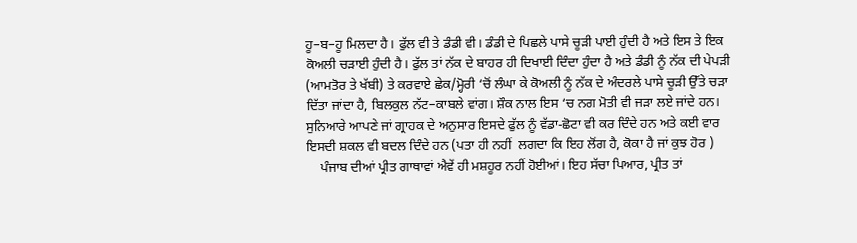ਹੂ–ਬ–ਹੂ ਮਿਲਦਾ ਹੈ। ਫੁੱਲ ਵੀ ਤੇ ਡੰਡੀ ਵੀ। ਡੰਡੀ ਦੇ ਪਿਛਲੇ ਪਾਸੇ ਚੂੜੀ ਪਾਈ ਹੁੰਦੀ ਹੈ ਅਤੇ ਇਸ ਤੇ ਇਕ ਕੋਅਲੀ ਚੜਾਈ ਹੁੰਦੀ ਹੈ। ਫੁੱਲ ਤਾਂ ਨੱਕ ਦੇ ਬਾਹਰ ਹੀ ਦਿਖਾਈ ਦਿੰਦਾ ਹੁੰਦਾ ਹੈ ਅਤੇ ਡੰਡੀ ਨੂੰ ਨੱਕ ਦੀ ਪੇਪੜੀ (ਆਮਤੋਰ ਤੇ ਖੱਬੀ) ਤੇ ਕਰਵਾਏ ਛੇਕ/ਮ੍ਹੋਰੀ ‘ਚੋਂ ਲੰਘਾ ਕੇ ਕੋਅਲੀ ਨੂੰ ਨੱਕ ਦੇ ਅੰਦਰਲੇ ਪਾਸੇ ਚੂੜੀ ਉੱਤੇ ਚੜਾ ਦਿੱਤਾ ਜਾਂਦਾ ਹੈ, ਬਿਲਕੁਲ ਨੱਟ–ਕਾਬਲੇ ਵਾਂਗ। ਸ਼ੌਕ ਨਾਲ ਇਸ ‘ਚ ਨਗ ਮੋਤੀ ਵੀ ਜੜਾ ਲਏ ਜਾਂਦੇ ਹਨ। ਸੁਨਿਆਰੇ ਆਪਣੇ ਜਾਂ ਗ੍ਰਾਹਕ ਦੇ ਅਨੁਸਾਰ ਇਸਦੇ ਫੁੱਲ ਨੂੰ ਵੱਡਾ-ਛੋਟਾ ਵੀ ਕਰ ਦਿੰਦੇ ਹਨ ਅਤੇ ਕਈ ਵਾਰ ਇਸਦੀ ਸ਼ਕਲ ਵੀ ਬਦਲ ਦਿੰਦੇ ਹਨ (ਪਤਾ ਹੀ ਨਹੀਂ  ਲਗਦਾ ਕਿ ਇਹ ਲੋਂਗ ਹੈ, ਕੋਕਾ ਹੈ ਜਾਂ ਕੁਝ ਹੋਰ )
    ਪੰਜਾਬ ਦੀਆਂ ਪ੍ਰੀਤ ਗਾਥਾਵਾਂ ਐਵੇਂ ਹੀ ਮਸ਼ਹੂਰ ਨਹੀਂ ਹੋਈਆਂ। ਇਹ ਸੱਚਾ ਪਿਆਰ, ਪ੍ਰੀਤ ਤਾਂ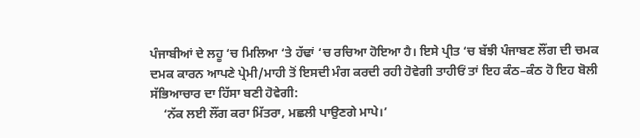ਪੰਜਾਬੀਆਂ ਦੇ ਲਹੂ ‘ਚ ਮਿਲਿਆ ‘ਤੇ ਹੱਢਾਂ ‘ਚ ਰਚਿਆ ਹੋਇਆ ਹੈ। ਇਸੇ ਪ੍ਰੀਤ ‘ਚ ਬੱਝੀ ਪੰਜਾਬਣ ਲੌਂਗ ਦੀ ਚਮਕ ਦਮਕ ਕਾਰਨ ਆਪਣੇ ਪ੍ਰੇਮੀ/ਮਾਹੀ ਤੋਂ ਇਸਦੀ ਮੰਗ ਕਰਦੀ ਰਹੀ ਹੋਵੇਗੀ ਤਾਹੀਓਂ ਤਾਂ ਇਹ ਕੰਠ–ਕੰਠ ਹੋ ਇਹ ਬੋਲੀ ਸੱਭਿਆਚਾਰ ਦਾ ਹਿੱਸਾ ਬਣੀ ਹੋਵੇਗੀ:
    ‘ਨੱਕ ਲਈ ਲੌਂਗ ਕਰਾ ਮਿੱਤਰਾ, ਮਛਲੀ ਪਾਉਣਗੇ ਮਾਪੇ।’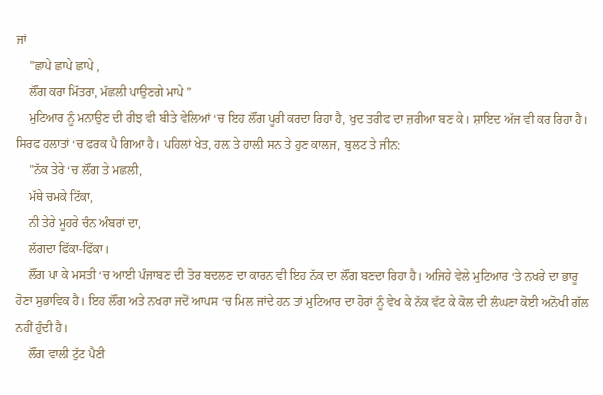ਜਾਂ
    ”ਛਾਪੇ ਛਾਪੇ ਛਾਪੇ ,
    ਲੌਂਗ ਕਰਾ ਮਿੱਤਰਾ, ਮੱਛਲੀ ਪਾਉਣਗੇ ਮਾਪੇ ”
    ਮੁਟਿਆਰ ਨੂੰ ਮਨਾਉਣ ਦੀ ਰੀਝ ਵੀ ਬੀਤੇ ਵੇਲਿਆਂ ‘ਚ ਇਹ ਲੌਂਗ ਪੂਰੀ ਕਰਦਾ ਰਿਹਾ ਹੈ, ਖੁਦ ਤਰੀਫ ਦਾ ਜ਼ਰੀਆ ਬਣ ਕੇ। ਸ਼ਾਇਦ ਅੱਜ ਵੀ ਕਰ ਰਿਹਾ ਹੈ। ਸਿਰਫ ਹਲਾਤਾਂ ‘ਚ ਫਰਕ ਪੈ ਗਿਆ ਹੈ। ਪਹਿਲਾਂ ਖੇਤ, ਹਲ਼ ਤੇ ਹਾਲ਼ੀ ਸਨ ਤੇ ਹੁਣ ਕਾਲਜ, ਬੁਲਟ ਤੇ ਜੀਨ:
    ”ਨੱਕ ਤੇਰੇ ‘ਚ ਲੌਂਗ ਤੇ ਮਛਲੀ,
    ਮੱਥੇ ਚਮਕੇ ਟਿੱਕਾ,
    ਨੀ ਤੇਰੇ ਮੂਹਰੇ ਚੰਨ ਅੰਬਰਾਂ ਦਾ,
    ਲੱਗਦਾ ਫਿੱਕਾ-ਫਿੱਕਾ।
    ਲੌਂਗ ਪਾ ਕੇ ਮਸਤੀ ‘ਚ ਆਈ ਪੰਜਾਬਣ ਦੀ ਤੋਰ ਬਦਲਣ ਦਾ ਕਾਰਨ ਵੀ ਇਹ ਨੱਕ ਦਾ ਲੌਂਗ ਬਣਦਾ ਰਿਹਾ ਹੈ। ਅਜਿਹੇ ਵੇਲੇ ਮੁਟਿਆਰ ‘ਤੇ ਨਖਰੇ ਦਾ ਭਾਰੂ ਹੋਣਾ ਸੁਭਾਵਿਕ ਹੈ। ਇਹ ਲੌਂਗ ਅਤੇ ਨਖਰਾ ਜਦੋਂ ਆਪਸ ‘ਚ ਮਿਲ ਜਾਂਦੇ ਹਨ ਤਾਂ ਮੁਟਿਆਰ ਦਾ ਹੋਰਾਂ ਨੂੰ ਵੇਖ ਕੇ ਨੱਕ ਵੱਟ ਕੇ ਕੋਲ ਦੀ ਲੰਘਣਾ ਕੋਈ ਅਨੋਖੀ ਗੱਲ ਨਹੀਂ ਹੁੰਦੀ ਹੈ।
    ਲੌਂਗ ਵਾਲੀ ਟੁੱਟ ਪੈਣੀ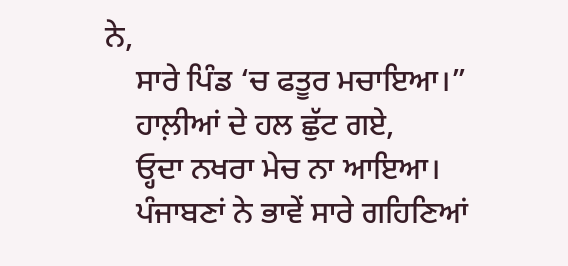ਨੇ,
    ਸਾਰੇ ਪਿੰਡ ‘ਚ ਫਤੂਰ ਮਚਾਇਆ।”
    ਹਾਲ਼ੀਆਂ ਦੇ ਹਲ ਛੁੱਟ ਗਏ,
    ਓ੍ਹਦਾ ਨਖਰਾ ਮੇਚ ਨਾ ਆਇਆ।
    ਪੰਜਾਬਣਾਂ ਨੇ ਭਾਵੇਂ ਸਾਰੇ ਗਹਿਣਿਆਂ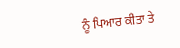ਨੂੰ ਪਿਆਰ ਕੀਤਾ ਤੇ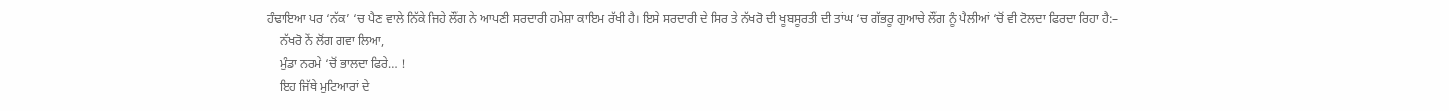ਹੰਢਾਇਆ ਪਰ ‘ਨੱਕ’ ‘ਚ ਪੈਣ ਵਾਲੇ ਨਿੱਕੇ ਜਿਹੇ ਲੌਂਗ ਨੇ ਆਪਣੀ ਸਰਦਾਰੀ ਹਮੇਸ਼ਾ ਕਾਇਮ ਰੱਖੀ ਹੈ। ਇਸੇ ਸਰਦਾਰੀ ਦੇ ਸਿਰ ਤੇ ਨੱਖਰੋ ਦੀ ਖੂਬਸੂਰਤੀ ਦੀ ਤਾਂਘ ‘ਚ ਗੱਭਰੂ ਗੁਆਚੇ ਲੌਂਗ ਨੂੰ ਪੈਲੀਆਂ ‘ਚੋਂ ਵੀ ਟੋਲਦਾ ਫਿਰਦਾ ਰਿਹਾ ਹੈ:–
    ਨੱਖਰੋ ਨੇਂ ਲੋਂਗ ਗਵਾ ਲਿਆ,
    ਮੁੰਡਾ ਨਰਮੇ ‘ਚੋਂ ਭਾਲਦਾ ਫਿਰੇ… !
    ਇਹ ਜਿੱਥੇ ਮੁਟਿਆਰਾਂ ਦੇ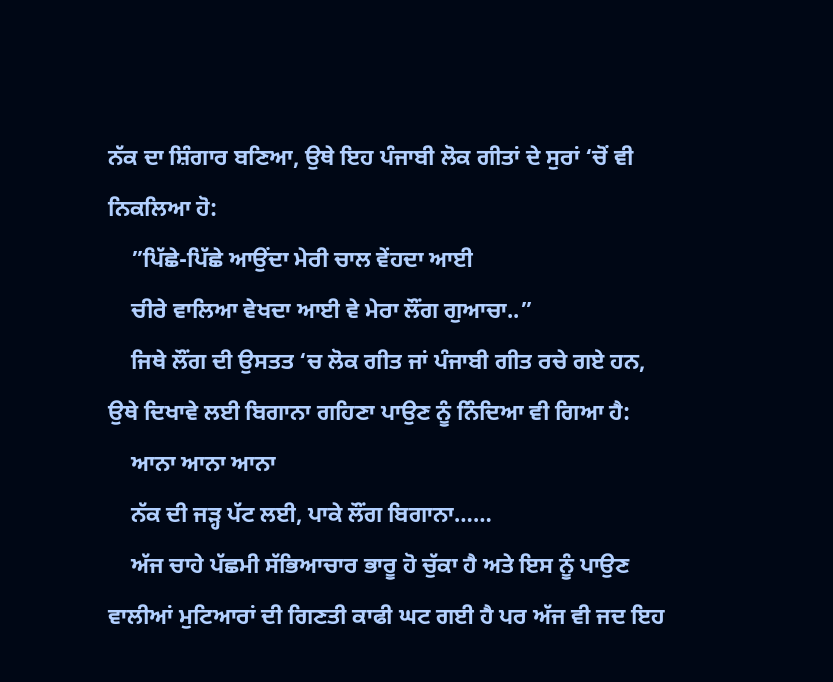ਨੱਕ ਦਾ ਸ਼ਿੰਗਾਰ ਬਣਿਆ, ਉਥੇ ਇਹ ਪੰਜਾਬੀ ਲੋਕ ਗੀਤਾਂ ਦੇ ਸੁਰਾਂ ‘ਚੋਂ ਵੀ ਨਿਕਲਿਆ ਹੋ:
    ”ਪਿੱਛੇ-ਪਿੱਛੇ ਆਉਂਦਾ ਮੇਰੀ ਚਾਲ ਵੇਂਹਦਾ ਆਈ
    ਚੀਰੇ ਵਾਲਿਆ ਵੇਖਦਾ ਆਈ ਵੇ ਮੇਰਾ ਲੌਂਗ ਗੁਆਚਾ..”
    ਜਿਥੇ ਲੌਂਗ ਦੀ ਉਸਤਤ ‘ਚ ਲੋਕ ਗੀਤ ਜਾਂ ਪੰਜਾਬੀ ਗੀਤ ਰਚੇ ਗਏ ਹਨ, ਉਥੇ ਦਿਖਾਵੇ ਲਈ ਬਿਗਾਨਾ ਗਹਿਣਾ ਪਾਉਣ ਨੂੰ ਨਿੰਦਿਆ ਵੀ ਗਿਆ ਹੈ:
    ਆਨਾ ਆਨਾ ਆਨਾ
    ਨੱਕ ਦੀ ਜੜ੍ਹ ਪੱਟ ਲਈ, ਪਾਕੇ ਲੌਂਗ ਬਿਗਾਨਾ……
    ਅੱਜ ਚਾਹੇ ਪੱਛਮੀ ਸੱਭਿਆਚਾਰ ਭਾਰੂ ਹੋ ਚੁੱਕਾ ਹੈ ਅਤੇ ਇਸ ਨੂੰ ਪਾਉਣ ਵਾਲੀਆਂ ਮੁਟਿਆਰਾਂ ਦੀ ਗਿਣਤੀ ਕਾਫੀ ਘਟ ਗਈ ਹੈ ਪਰ ਅੱਜ ਵੀ ਜਦ ਇਹ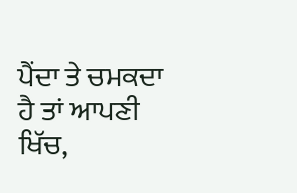ਪੈਂਦਾ ਤੇ ਚਮਕਦਾ ਹੈ ਤਾਂ ਆਪਣੀ ਖਿੱਚ,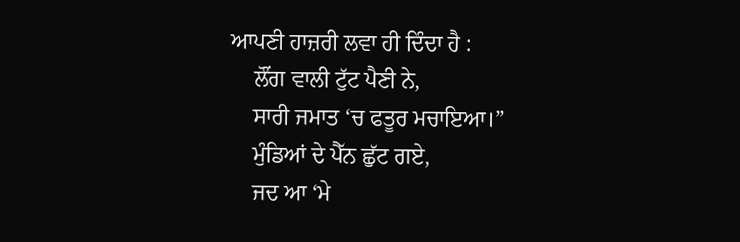ਆਪਣੀ ਹਾਜ਼ਰੀ ਲਵਾ ਹੀ ਦਿੰਦਾ ਹੈ :
    ਲੌਂਗ ਵਾਲੀ ਟੁੱਟ ਪੈਣੀ ਨੇ,
    ਸਾਰੀ ਜਮਾਤ ‘ਚ ਫਤੂਰ ਮਚਾਇਆ।”
    ਮੁੰਡਿਆਂ ਦੇ ਪੈੱਨ ਛੁੱਟ ਗਏ,
    ਜਦ ਆ ‘ਮੇ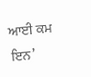ਆਈ ਕਮ ਇਨ’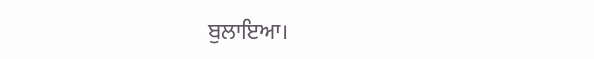ਬੁਲਾਇਆ।